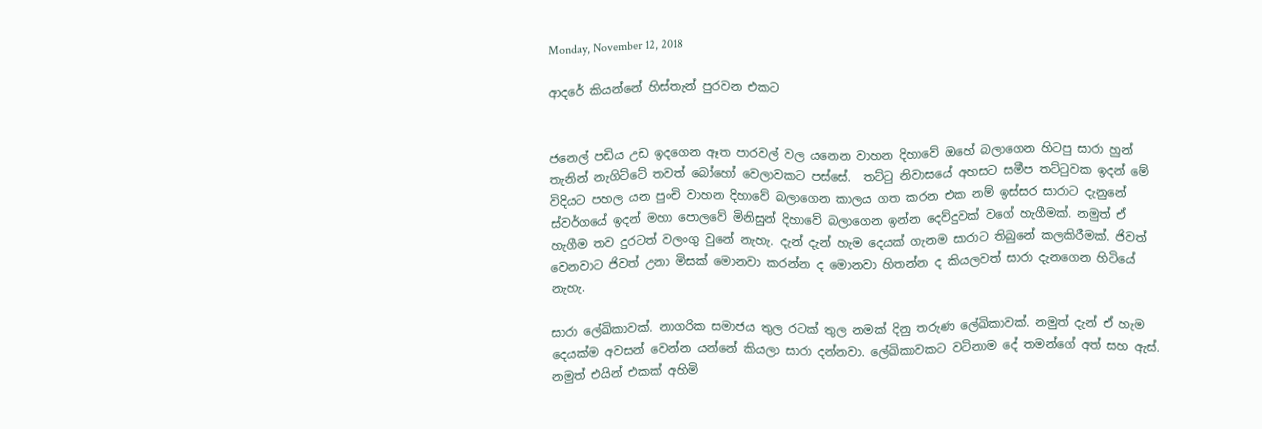Monday, November 12, 2018

ආදරේ කියන්නේ හිස්තැන් පුරවන එකට


ජනෙල් පඩිය උඩ ඉදගෙන ඈත පාරවල් වල යනෙන වාහන දිහාවේ ඔහේ බලාගෙන හිටපු සාරා හුන් තැනින් නැගිට්ටේ තවත් බෝහෝ වෙලාවකට පස්සේ.  තට්ටු නිවාසයේ අහසට සමීප තට්ටුවක ඉදන් මේ විදියට පහල යන පුංචි වාහන දිහාවේ බලාගෙන කාලය ගත කරන එක නම් ඉස්සර සාරාට දැනුනේ ස්වර්ගයේ ඉදන් මහා පොලවේ මිනිසුන් දිහාවේ බලාගෙන ඉන්න දෙව්දුවක් වගේ හැගීමක්. නමුත් ඒ හැගීම තව දුරටත් වලංගු වුනේ නැහැ. දැන් දැන් හැම දෙයක් ගැනම සාරාට තිබුනේ කලකිරීමක්. ජිවත් වෙනවාට ජිවත් උනා මිසක් මොනවා කරන්න ද මොනවා හිතන්න ද කියලවත් සාරා දැනගෙන හිටියේ නැහැ.

සාරා ලේඛිකාවක්. නාගරික සමාජය තුල රටක් තුල නමක් දිනු තරුණ ලේඛිකාවක්. නමුත් දැන් ඒ හැම දෙයක්ම අවසන් වෙන්න යන්නේ කියලා සාරා දන්නවා. ලේඛිකාවකට වටිනාම දේ තමන්ගේ අත් සහ ඇස්. නමුත් එයින් එකක් අහිමි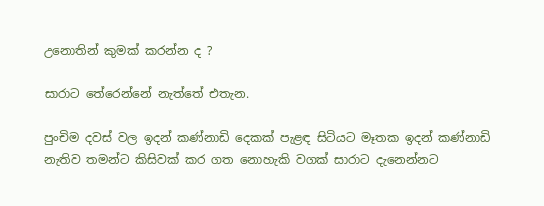උනොතින් කුමක් කරන්න ද ?

සාරාට තේරෙන්නේ නැත්තේ එතැන.

පුංචිම දවස් වල ඉදන් කණ්නාඩි දෙකක් පැළඳ සිටියට මෑතක ඉදන් කණ්නාඩි නැතිව තමන්ට කිසිවක් කර ගත නොහැකි වගක් සාරාට දැනෙන්නට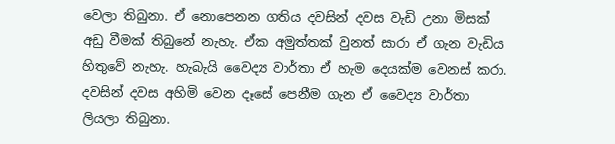වෙලා තිබුනා. ඒ නොපෙනන ගතිය දවසින් දවස වැඩි උනා මිසක් අඩු වීමක් තිබුනේ නැහැ. ඒක අමුත්තක් වුනත් සාරා ඒ ගැන වැඩිය හිතුවේ නැහැ. හැබැයි වෛද්‍ය වාර්තා ඒ හැම දෙයක්ම වෙනස් කරා. දවසින් දවස අහිමි වෙන දෑසේ පෙනීම ගැන ඒ වෛද්‍ය වාර්තා ලියලා තිබුනා.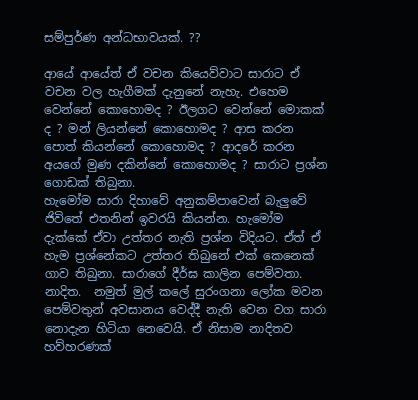සම්පුර්ණ අන්ධභාවයක්. ??

ආයේ ආයේත් ඒ වචන කියෙව්වාට සාරාට ඒ වචන වල හැගීමක් දැනුනේ නැහැ. එහෙම වෙන්නේ කොහොමද ? ඊලගට වෙන්නේ මොකක් ද ? මන් ලියන්නේ කොහොමද ? ආස කරන පොත් කියන්නේ කොහොමද ? ආදරේ කරන අයගේ මුණ දකින්නේ කොහොමද ? සාරාට ප්‍රශ්න ගොඩක් තිබුනා.
හැමෝම සාරා දිහාවේ අනුකම්පාවෙන් බැලුවේ ජිවිතේ එතනින් ඉවරයි කියන්න. හැමෝම දැක්කේ ඒවා උත්තර නැති ප්‍රශ්න විදියට. ඒත් ඒ හැම ප්‍රශ්නේකට උත්තර තිබුනේ එක් කෙනෙක් ගාව තිබුනා. සාරාගේ දීර්ඝ කාලින පෙම්වතා. නාදිත.  නමුත් මුල් කලේ සුරංගනා ලෝක මවන පෙම්වතුන් අවසානය වෙද්දී නැති වෙන වග සාරා නොදැන හිටියා නෙවෙයි. ඒ නිසාම නාදිතව හව්හරණක්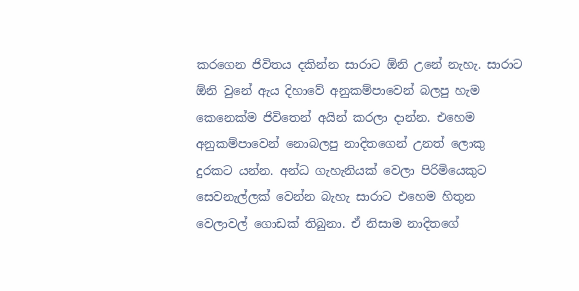කරගෙන ජිවිතය දකින්න සාරාට ඕනි උනේ නැහැ. සාරාට ඕනි වුනේ ඇය දිහාවේ අනුකම්පාවෙන් බලපු හැම කෙනෙක්ම ජිවිතෙන් අයින් කරලා දාන්න. එහෙම අනුකම්පාවෙන් නොබලපු නාදිතගෙන් උනත් ලොකු දුරකට යන්න. අන්ධ ගැහැනියක් වෙලා පිරිමියෙකුට සෙවනැල්ලක් වෙන්න බැහැ සාරාට එහෙම හිතුන වෙලාවල් ගොඩක් තිබුනා. ඒ නිසාම නාදිතගේ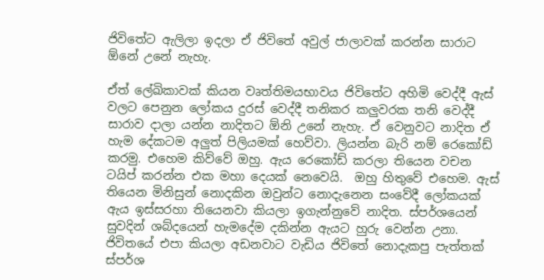ජිවිතේට ඇලිලා ඉදලා ඒ ජිවිතේ අවුල් ජාලාවක් කරන්න සාරාට ඕනේ උනේ නැහැ.

ඒත් ලේඛිකාවක් කියන වෘත්තිමයභාවය ජිවිතේට අහිමි වෙද්දී ඇස් වලට පෙනුන ලෝකය දුරස් වෙද්දී තනිකර කලුවරක තනි වෙද්දී සාරාව දාලා යන්න නාදිතට ඕනි උනේ නැහැ. ඒ වෙනුවට නාදිත ඒ හැම දේකටම අලුත් පිලියමක් හෙව්වා. ලියන්න බැරි නම් රෙකෝඩ් කරමු. එහෙම කිව්වේ ඔහු. ඇය රෙකෝඩ් කරලා තියෙන වචන ටයිප් කරන්න එක මහා දෙයක් නෙවෙයි.  ඔහු හිතුවේ එහෙම. ඇස් තියෙන මිනිසුන් නොදකින ඔවුන්ට නොදැනෙන සංවේදී ලෝකයක් ඇය ඉස්සරහා තියෙනවා කියලා ඉගැන්නුවේ නාදිත. ස්පර්ශයෙන් සුවදින් ශබ්දයෙන් හැමදේම දකින්න ඇයට හුරු වෙන්න උනා. ජිවිතයේ එපා කියලා අඩනවාට වැඩිය ජිවිතේ නොදැකපු පැත්තක් ස්පර්ශ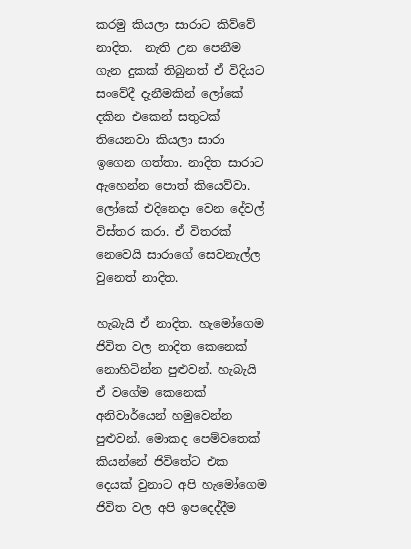කරමු කියලා සාරාට කිව්වේ නාදිත.  නැති උන පෙනීම ගැන දුකක් තිබුනත් ඒ විදියට සංවේදී දැනීමකින් ලෝකේ දකින එකෙන් සතුටක් තියෙනවා කියලා සාරා ඉගෙන ගත්තා. නාදිත සාරාට ඇහෙන්න පොත් කියෙව්වා. ලෝකේ එදිනෙදා වෙන දේවල් විස්තර කරා. ඒ විතරක් නෙවෙයි සාරාගේ සෙවනැල්ල වුනෙත් නාදිත.

හැබැයි ඒ නාදිත. හැමෝගෙම ජිවිත වල නාදිත කෙනෙක් නොහිටින්න පුළුවන්. හැබැයි ඒ වගේම කෙනෙක් අනිවාර්යෙන් හමුවෙන්න පුළුවන්. මොකද පෙම්වතෙක් කියන්නේ ජිවිතේට එක දෙයක් වුනාට අපි හැමෝගෙම ජිවිත වල අපි ඉපදෙද්දීම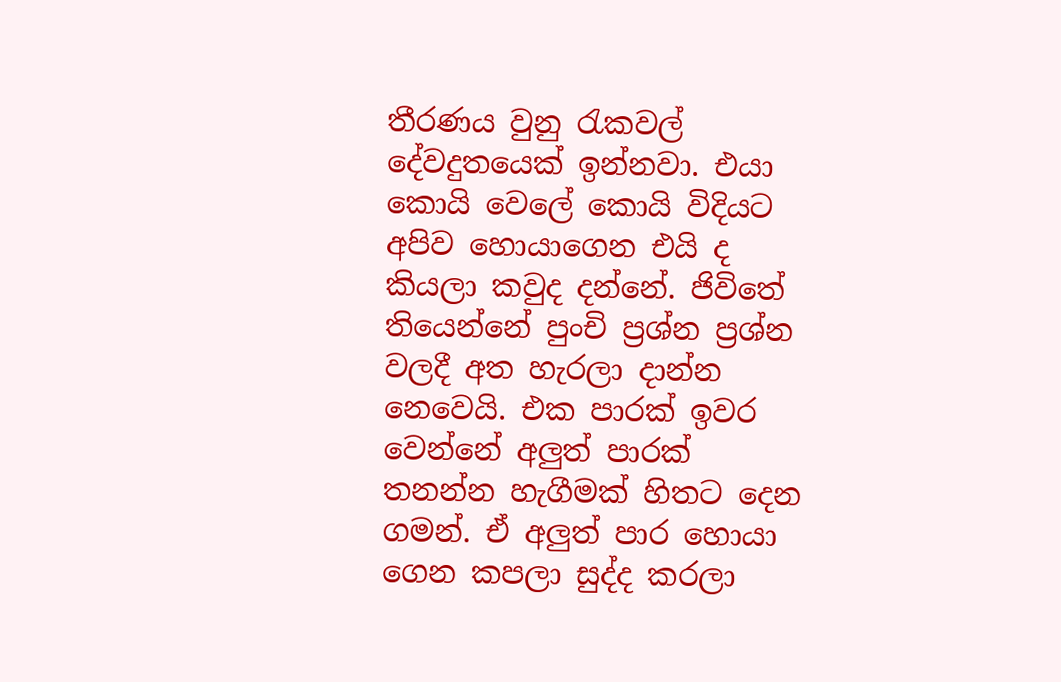තීරණය වුනු රැකවල් දේවදුතයෙක් ඉන්නවා. එයා කොයි වෙලේ කොයි විදියට අපිව හොයාගෙන එයි ද කියලා කවුද දන්නේ. ජිවිතේ තියෙන්නේ පුංචි ප්‍රශ්න ප්‍රශ්න වලදී අත හැරලා දාන්න නෙවෙයි. එක පාරක් ඉවර වෙන්නේ අලුත් පාරක් තනන්න හැගීමක් හිතට දෙන ගමන්. ඒ අලුත් පාර හොයා ගෙන කපලා සුද්ද කරලා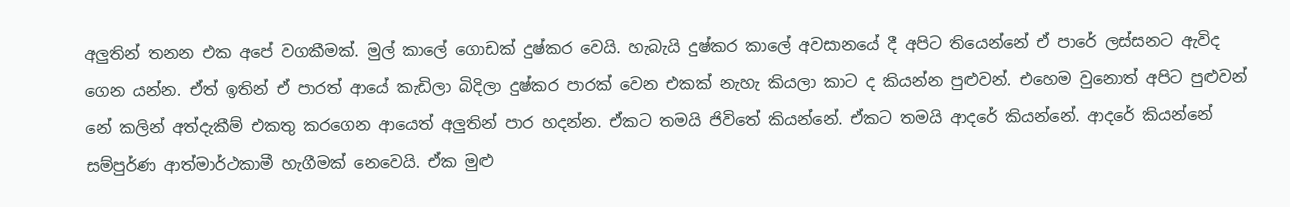අලුතින් තනන එක අපේ වගකීමක්. මුල් කාලේ ගොඩක් දුෂ්කර වෙයි. හැබැයි දුෂ්කර කාලේ අවසානයේ දී අපිට තියෙන්නේ ඒ පාරේ ලස්සනට ඇවිද ගෙන යන්න. ඒත් ඉතින් ඒ පාරත් ආයේ කැඩිලා බිදිලා දුෂ්කර පාරක් වෙන එකක් නැහැ කියලා කාට ද කියන්න පුළුවන්. එහෙම වුනොත් අපිට පුළුවන් නේ කලින් අත්දැකීම් එකතු කරගෙන ආයෙත් අලුතින් පාර හදන්න. ඒකට තමයි ජිවිතේ කියන්නේ. ඒකට තමයි ආදරේ කියන්නේ. ආදරේ කියන්නේ සම්පුර්ණ ආත්මාර්ථකාමී හැගීමක් නෙවෙයි. ඒක මුළු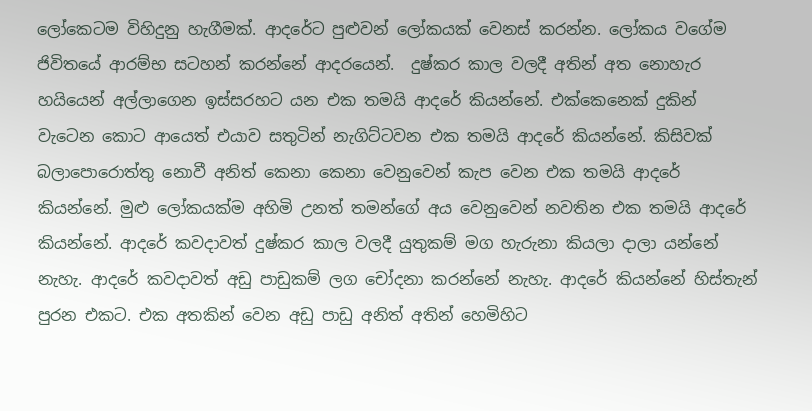ලෝකෙටම විහිදුනු හැගීමක්. ආදරේට පුළුවන් ලෝකයක් වෙනස් කරන්න. ලෝකය වගේම ජිවිතයේ ආරම්භ සටහන් කරන්නේ ආදරයෙන්.  දුෂ්කර කාල වලදී අතින් අත නොහැර හයියෙන් අල්ලාගෙන ඉස්සරහට යන එක තමයි ආදරේ කියන්නේ. එක්කෙනෙක් දුකින් වැටෙන කොට ආයෙත් එයාව සතුටින් නැගිට්ටවන එක තමයි ආදරේ කියන්නේ. කිසිවක් බලාපොරොත්තු නොවී අනිත් කෙනා කෙනා වෙනුවෙන් කැප වෙන එක තමයි ආදරේ කියන්නේ. මුළු ලෝකයක්ම අහිමි උනත් තමන්ගේ අය වෙනුවෙන් නවතින එක තමයි ආදරේ කියන්නේ. ආදරේ කවදාවත් දුෂ්කර කාල වලදී යුතුකම් මග හැරුනා කියලා දාලා යන්නේ නැහැ. ආදරේ කවදාවත් අඩු පාඩුකම් ලග චෝදනා කරන්නේ නැහැ. ආදරේ කියන්නේ හිස්තැන් පුරන එකට. එක අතකින් වෙන අඩු පාඩු අනිත් අතින් හෙමිහිට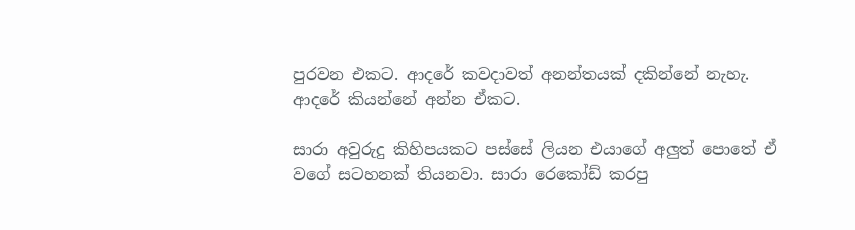පුරවන එකට. ආදරේ කවදාවත් අනන්තයක් දකින්නේ නැහැ. ආදරේ කියන්නේ අන්න ඒකට.

සාරා අවුරුදු කිහිපයකට පස්සේ ලියන එයාගේ අලුත් පොතේ ඒ වගේ සටහනක් තියනවා. සාරා රෙකෝඩ් කරපු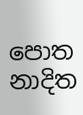පොත නාදිත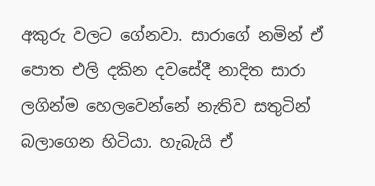අකුරු වලට ගේනවා. සාරාගේ නමින් ඒ පොත එලි දකින දවසේදී නාදිත සාරා ලගින්ම හෙලවෙන්නේ නැතිව සතුටින් බලාගෙන හිටියා. හැබැයි ඒ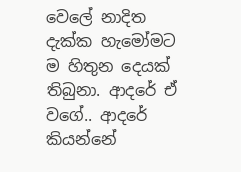වෙලේ නාදිත දැක්ක හැමෝමට ම හිතුන දෙයක් තිබුනා. ආදරේ ඒ වගේ.. ආදරේ කියන්නේ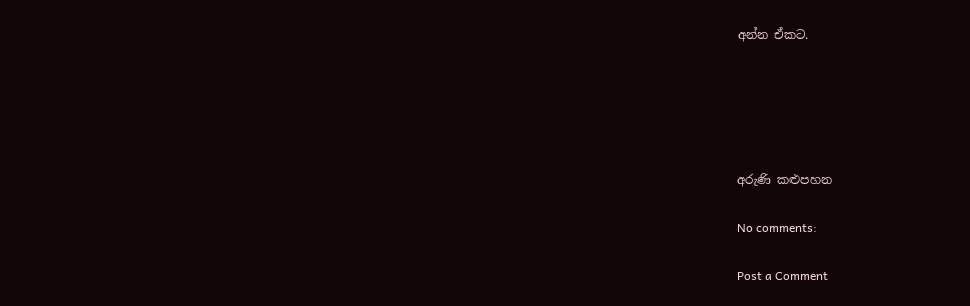අන්න ඒකට.





අරුණි කළුපහන

No comments:

Post a Comment